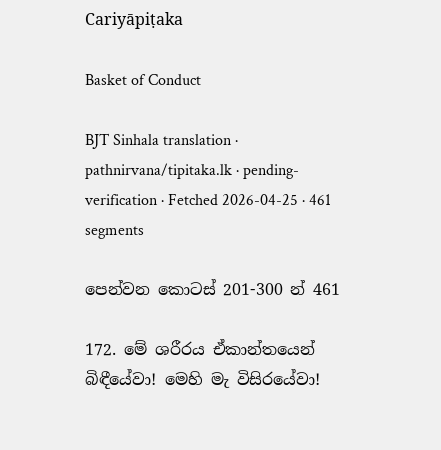Cariyāpiṭaka

Basket of Conduct

BJT Sinhala translation · pathnirvana/tipitaka.lk · pending-verification · Fetched 2026-04-25 · 461 segments

පෙන්වන කොටස් 201-300 න් 461

172. මේ ශරීරය ඒකාන්තයෙන් බිඳීයේවා! මෙහි මැ විසිරයේවා!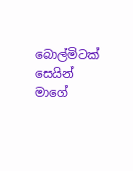බොල්මිටක් සෙයින් මාගේ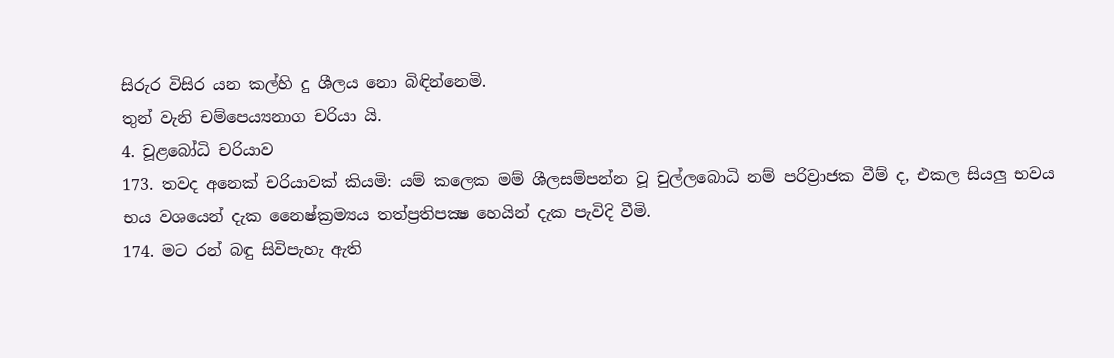සිරුර විසිර යන කල්හි දු ශීලය නො බිඳින්නෙමි.
තුන් වැනි චම්පෙය්‍යනාග චරියා යි.
4. චූළබෝධි චරියාව
173. තවද අනෙක් චරියාවක් කියමි: යම් කලෙක මම් ශීලසම්පන්න වූ චුල්ලබොධි නම් පරිව්‍රාජක වීම් ද, එකල සියලු භවය භය වශයෙන් දැක නෛෂ්ක්‍රම්‍යය තත්ප්‍රතිපක්‍ෂ හෙයින් දැක පැවිදි වීමි.
174. මට රන් බඳු සිවිපැහැ ඇති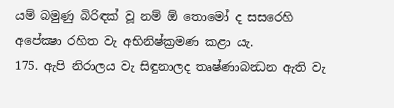යම් බමුණු බිරිඳක් වූ නම් ඕ තොමෝ ද සසරෙහි අපේක්‍ෂා රහිත වැ අභිනිෂ්ක්‍රමණ කළා යැ.
175. ඇපි නිරාලය වැ සිඳුනාලද තෘෂ්ණාබන්‍ධන ඇති වැ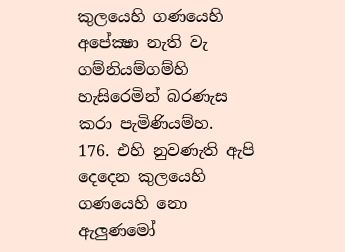කුලයෙහි ගණයෙහි අපේක්‍ෂා නැති වැ ගම්නියම්ගම්හි හැසිරෙමින් බරණැස කරා පැමිණියම්හ.
176. එහි නුවණැති ඇපි දෙදෙන කුලයෙහි ගණයෙහි නො ඇලුණමෝ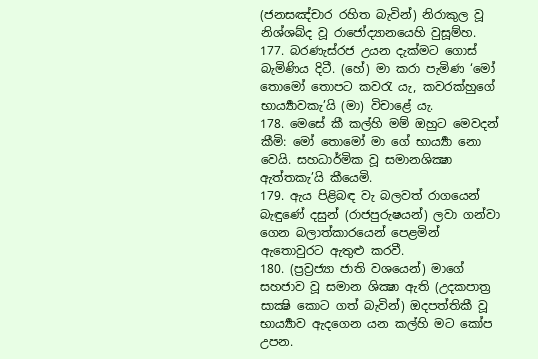(ජනසඤ්චාර රහිත බැවින්) නිරාකුල වූ නිශ්ශබ්ද වූ රාජෝද්‍යානයෙහි වුසූම්හ.
177. බරණැස්රජ උයන දැක්මට ගොස් බැමිණිය දිටී. (හේ) මා කරා පැමිණ ‘මෝ තොමෝ තොපට කවරැ යැ, කවරක්හුගේ භාර්‍ය්‍යාවකැ’යි (මා) විචාළේ යැ.
178. මෙසේ කී කල්හි මම් ඔහුට මෙවදන් කීමි: මෝ තොමෝ මා ගේ භාර්‍ය්‍යා නො වෙයි. සහධාර්මික වූ සමානශික්‍ෂා ඇත්තකැ’යි කීයෙමි.
179. ඇය පිළිබඳ වැ බලවත් රාගයෙන් බැඳුණේ දසුන් (රාජපුරුෂයන්) ලවා ගන්වා ගෙන බලාත්කාරයෙන් පෙළමින් ඇතොවුරට ඇතුළු කරවී.
180. (ප්‍රව්‍රජ්‍යා ජාති වශයෙන්) මාගේ සහජාව වූ සමාන ශික්‍ෂා ඇති (උදකපාත්‍ර සාක්‍ෂි කොට ගත් බැවින්) ඔදපත්තිකී වූ භාර්‍ය්‍යාව ඇදගෙන යන කල්හි මට කෝප උපන.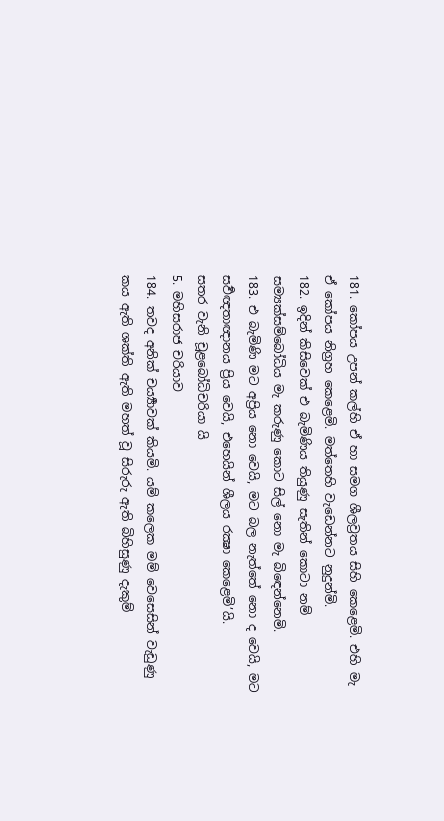181. කෝපය උපන් කල්හි ඒ හා සමග ශීලව්‍රතය සිහි කෙළෙමි. එහි මැ ඒ කෝපය නිග්‍රහ කෙළෙමි. මත්තෙහි වැඩෙන්නට නුදුන්මි.
182. ඉදින් කිසිවෙක් එ බැමිණිය තියුණු සැතින් කොටා නම් සම්‍යක්සම්බෝධිය මැ කරුණු කොට සිල් නො මැ බිඳෙන්නෙමි.
183. එ බැමිණි මට අප්‍රිය නො වෙයි, මට බල නැත්තේ නො ද වෙයි, මට සර්‍වඥතාඥානය ප්‍රිය වෙයි, එහෙයින් ශීලය රක්‍ෂා කෙළෙමි’යි.
සතර වැනි චූළබෝධිචරියා යි
5. මහිසරාජ චරියාව
184. තවද අනික් චර්‍ය්‍යාවක් කියමි. යම් කලෙක මම් වෙසෙසින් වැඩුණු කය ඇති ශක්ති ඇති මහත් වූ සිරුරු ඇති බිහිසුණු දැකුම්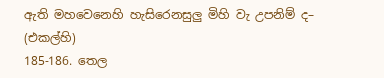ඇති මහවෙනෙහි හැසිරෙනසුලු මිහි වැ උපනිම් ද– (එකල්හි)
185-186. තෙල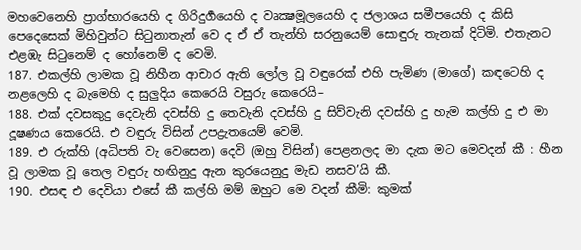මහවෙනෙහි ප්‍රාග්භාරයෙහි ද ගිරිදුර්‍ගයෙහි ද වෘක්‍ෂමූලයෙහි ද ජලාශය සමීපයෙහි ද කිසි පෙදෙසෙක් මිහිවුන්ට සිටුනාතැන් වෙ ද ඒ ඒ තැන්හි සරනුයෙම් සොඳුරු තැනක් දිටිමි. එතැනට එළඹැ සිටුනෙම් ද හෝනෙම් ද වෙමි.
187. එකල්හි ලාමක වූ නිහීන ආචාර ඇති ලෝල වූ වඳුරෙක් එහි පැමිණ (මාගේ) කඳටෙහි ද නළලෙහි ද බැමෙහි ද සුලුදිය කෙරෙයි වසුරු කෙරෙයි–
188. එක් දවසකුදු දෙවැනි දවස්හි දු තෙවැනි දවස්හි දු සිව්වැනි දවස්හි දු හැම කල්හි දු එ මා දූෂණය කෙරෙයි. එ වඳුරු විසින් උපද්‍රැතයෙම් වෙමි.
189. එ රුක්හි (අධිපති වැ වෙසෙන) දෙවි (ඔහු විසින්) පෙළනලද මා දැක මට මෙවදන් කී : හීන වූ ලාමක වූ තෙල වඳුරු හඟිනුදු ඇන කුරයෙනුදු මැඩ නසව’යි කී.
190. එසඳ එ දෙවියා එසේ කී කල්හි මම් ඔහුට මෙ වදන් කීමි: කුමක්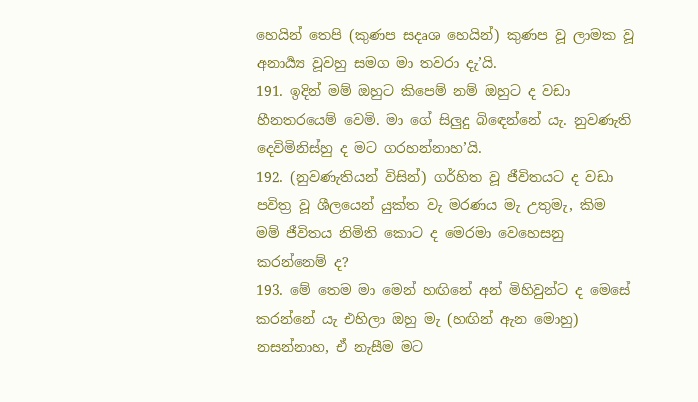හෙයින් තෙපි (කුණප සදෘශ හෙයින්) කුණප වූ ලාමක වූ අනාර්‍ය්‍ය වූවහු සමග මා තවරා දැ’යි.
191. ඉදින් මම් ඔහුට කිපෙම් නම් ඔහුට ද වඩා හීනතරයෙම් වෙමි. මා ගේ සිලුදු බිඳෙන්නේ යැ. නුවණැති දෙවිමිනිස්හු ද මට ගරහන්නාහ’යි.
192. (නුවණැතියන් විසින්) ගර්හිත වූ ජීවිතයට ද වඩා පවිත්‍ර වූ ශීලයෙන් යුක්ත වැ මරණය මැ උතුමැ, කිම මම් ජීවිතය නිමිති කොට ද මෙරමා වෙහෙසනු කරන්නෙම් ද?
193. මේ තෙම මා මෙන් හඟිනේ අන් මිහිවුන්ට ද මෙසේ කරන්නේ යැ එහිලා ඔහු මැ (හඟින් ඇන මොහු) නසන්නාහ, ඒ නැසීම මට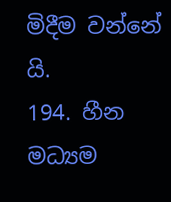මිදීම වන්නේ යි.
194. හීන මධ්‍යම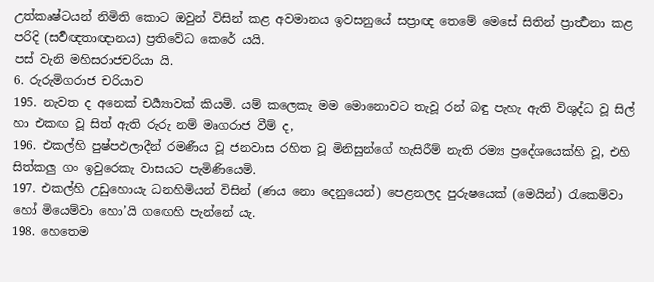උත්කෘෂ්ටයන් නිමිති කොට ඔවුන් විසින් කළ අවමානය ඉවසනුයේ සප්‍රාඥ තෙමේ මෙසේ සිතින් ප්‍රාර්‍ත්‍ථනා කළ පරිදි (සර්‍වඥතාඥානය) ප්‍රතිවේධ කෙරේ යයි.
පස් වැනි මහිසරාජචරියා යි.
6. රුරුමිගරාජ චරියාව
195. නැවත ද අනෙක් චර්‍ය්‍යාවක් කියමි. යම් කලෙකැ මම මොනොවට තැවූ රන් බඳු පැහැ ඇති විශුද්ධ වූ සිල් හා එකඟ වූ සිත් ඇති රුරු නම් මෘගරාජ වීම් ද,
196. එකල්හි පුෂ්පඵලාදීන් රමණීය වූ ජනවාස රහිත වූ මිනිසුන්ගේ හැසිරීම් නැති රම්‍ය ප්‍රදේශයෙක්හි වූ, එහි සිත්කලු ගං ඉවුරෙකැ වාසයට පැමිණියෙමි.
197. එකල්හි උඩුහොයැ ධනහිමියන් විසින් (ණය නො දෙනුයෙන්) පෙළනලද පුරුෂයෙක් (මෙයින්) රැකෙම්වා හෝ මියෙම්වා හො’යි ගඟෙහි පැන්නේ යැ.
198. හෙතෙම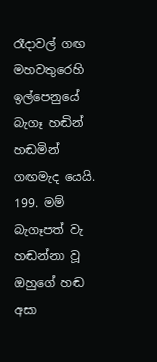රෑදාවල් ගඟ මහවතුරෙහි ඉල්පෙනුයේ බැගෑ හඬින් හඬමින් ගඟමැද යෙයි.
199. මම් බැගෑපත් වැ හඬන්නා වූ ඔහුගේ හඬ අසා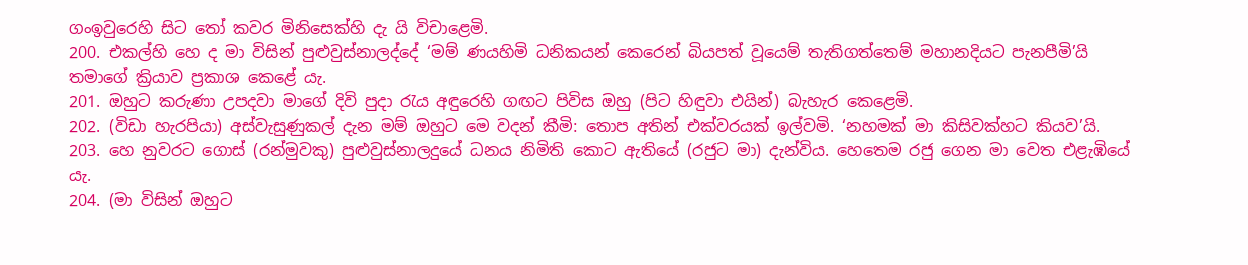ගංඉවුරෙහි සිට තෝ කවර මිනිසෙක්හි දැ යි විචාළෙමි.
200. එකල්හි හෙ ද මා විසින් පුළුවුස්නාලද්දේ ‘මම් ණයහිමි ධනිකයන් කෙරෙන් බියපත් වූයෙම් තැතිගත්තෙම් මහානදියට පැනපීමි’යි තමාගේ ක්‍රියාව ප්‍රකාශ කෙළේ යැ.
201. ඔහුට කරුණා උපදවා මාගේ දිවි පුදා රැය අඳුරෙහි ගඟට පිවිස ඔහු (පිට හිඳුවා එයින්) බැහැර කෙළෙමි.
202. (විඩා හැරපියා) අස්වැසුණුකල් දැන මම් ඔහුට මෙ වදන් කීමි: තොප අතින් එක්වරයක් ඉල්වමි. ‘නහමක් මා කිසිවක්හට කියව’යි.
203. හෙ නුවරට ගොස් (රන්මුවකු) පුළුවුස්නාලදුයේ ධනය නිමිති කොට ඇතියේ (රජුට මා) දැන්විය. හෙතෙම රජු ගෙන මා වෙත එළැඹියේ යැ.
204. (මා විසින් ඔහුට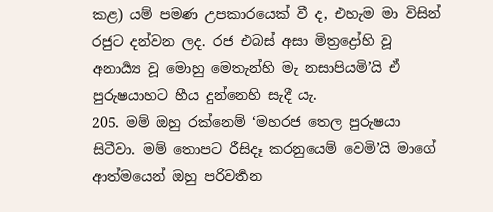කළ) යම් පමණ උපකාරයෙක් වී ද, එහැම මා විසින් රජුට දන්වන ලද. රජ එබස් අසා මිත්‍රද්‍රෝහි වූ අනාර්‍ය්‍ය වූ මොහු මෙතැන්හි මැ නසාපියමි’යි ඒ පුරුෂයාහට හීය දුන්නෙහි සැදී යැ.
205. මම් ඔහු රක්නෙම් ‘මහරජ තෙල පුරුෂයා සිටීවා. මම් තොපට රීසිදෑ කරනුයෙම් වෙමි’යි මාගේ ආත්මයෙන් ඔහු පරිවර්‍තන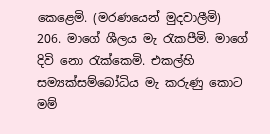කෙළෙමි. (මරණයෙන් මුදවාලීමි)
206. මාගේ ශීලය මැ රැකපීමි. මාගේ දිවි නො රැක්කෙමි. එකල්හි සම්‍යක්සම්බෝධිය මැ කරුණු කොට මම්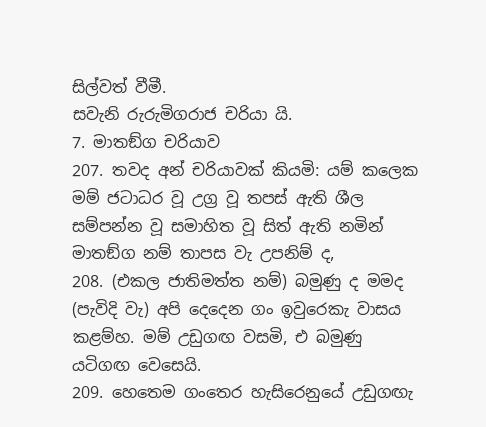සිල්වත් වීමී.
සවැනි රුරුමිගරාජ චරියා යි.
7. මාතඞ්ග චරියාව
207. තවද අන් චරියාවක් කියමි: යම් කලෙක මම් ජටාධර වූ උග්‍ර වූ තපස් ඇති ශීල සම්පන්න වූ සමාහිත වූ සිත් ඇති නමින් මාතඞ්ග නම් තාපස වැ උපනිම් ද,
208. (එකල ජාතිමත්ත නම්) බමුණු ද මමද (පැවිදි වැ) අපි දෙදෙන ගං ඉවුරෙකැ වාසය කළම්හ. මම් උඩුගඟ වසමි, එ බමුණු යටිගඟ වෙසෙයි.
209. හෙතෙම ගංතෙර හැසිරෙනුයේ උඩුගඟැ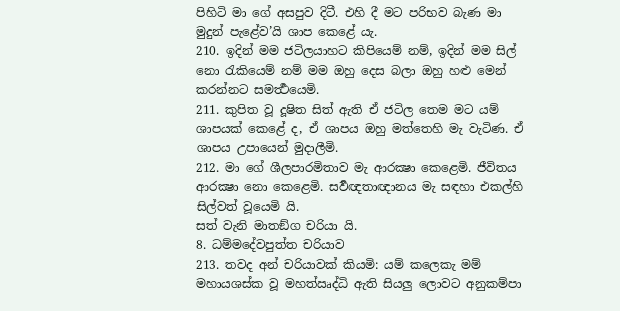පිහිටි මා ගේ අසපුව දිටී. එහි දී මට පරිභව බැණ මා මුදුන් පැළේව’යි ශාප කෙළේ යැ.
210. ඉදින් මම ජටිලයාහට කිපියෙම් නම්, ඉදින් මම සිල් නො රැකියෙම් නම් මම ඔහු දෙස බලා ඔහු හළු මෙන් කරන්නට සමර්‍ත්‍ථයෙමි.
211. කුපිත වූ දූෂිත සිත් ඇති ඒ ජටිල තෙම මට යම් ශාපයක් කෙළේ ද, ඒ ශාපය ඔහු මත්තෙහි මැ වැටිණ. ඒ ශාපය උපායෙන් මුදාලීමි.
212. මා ගේ ශීලපාරමිතාව මැ ආරක්‍ෂා කෙළෙමි. ජීවිතය ආරක්‍ෂා නො කෙළෙමි. සර්‍වඥතාඥානය මැ සඳහා එකල්හි සිල්වත් වූයෙමි යි.
සත් වැනි මාතඞ්ග චරියා යි.
8. ධම්මදේවපුත්ත චරියාව
213. තවද අන් චරියාවක් කියමි: යම් කලෙකැ මම් මහායශස්ක වූ මහත්ඍද්ධි ඇති සියලු ලොවට අනුකම්පා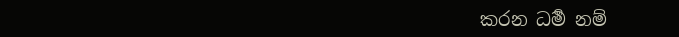කරන ධර්‍ම නම්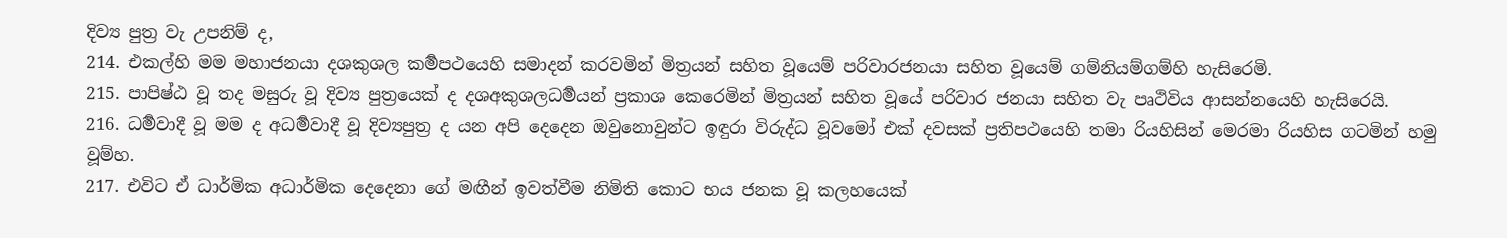දිව්‍ය පුත්‍ර වැ උපනිම් ද,
214. එකල්හි මම මහාජනයා දශකුශල කර්‍මපථයෙහි සමාදන් කරවමින් මිත්‍රයන් සහිත වූයෙම් පරිවාරජනයා සහිත වූයෙම් ගම්නියම්ගම්හි හැසිරෙමි.
215. පාපිෂ්ඨ වූ තද මසුරු වූ දිව්‍ය පුත්‍රයෙක් ද දශඅකුශලධර්‍මයන් ප්‍රකාශ කෙරෙමින් මිත්‍රයන් සහිත වූයේ පරිවාර ජනයා සහිත වැ පෘථිවිය ආසන්නයෙහි හැසිරෙයි.
216. ධර්‍මවාදී වූ මම ද අධර්‍මවාදී වූ දිව්‍යපුත්‍ර ද යන අපි දෙදෙන ඔවුනොවුන්ට ඉඳුරා විරුද්ධ වූවමෝ එක් දවසක් ප්‍රතිපථයෙහි තමා රියහිසින් මෙරමා රියහිස ගටමින් හමු වූම්හ.
217. එවිට ඒ ධාර්මික අධාර්මික දෙදෙනා ගේ මඟීන් ඉවත්වීම නිමිති කොට භය ජනක වූ කලහයෙක්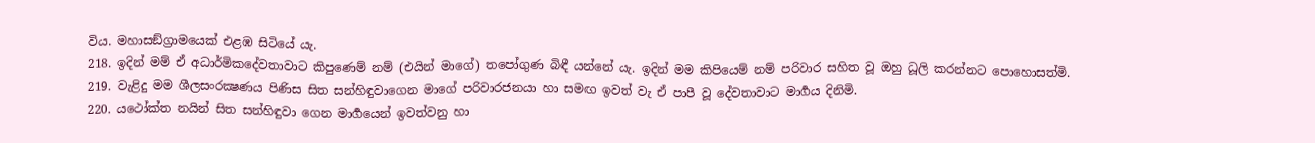විය. මහාසඞ්ග්‍රාමයෙක් එළඹ සිටියේ යැ.
218. ඉදින් මම් ඒ අධාර්මිකදේවතාවාට කිපුණෙම් නම් (එයින් මාගේ) තපෝගුණ බිඳී යන්නේ යැ. ඉදින් මම කිපියෙම් නම් පරිවාර සහිත වූ ඔහු ධූලි කරන්නට පොහොසත්මි.
219. වැළිදු මම ශීලසංරක්‍ෂණය පිණිස සිත සන්හිඳුවාගෙන මාගේ පරිවාරජනයා හා සමඟ ඉවත් වැ ඒ පාපී වූ දේවතාවාට මාර්‍ගය දිනිමි.
220. යථෝක්ත නයින් සිත සන්හිඳුවා ගෙන මාර්‍ගයෙන් ඉවත්වනු හා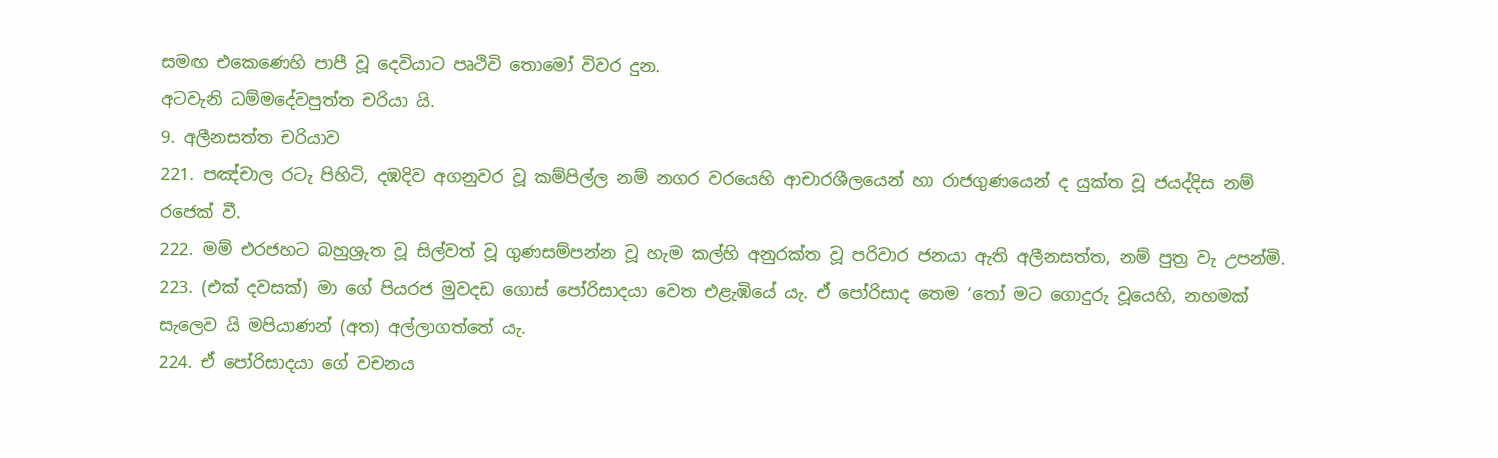සමඟ එකෙණෙහි පාපී වූ දෙවියාට පෘථිවි තොමෝ විවර දුන.
අටවැනි ධම්මදේවපුත්ත චරියා යි.
9. අලීනසත්ත චරියාව
221. පඤ්චාල රටැ පිහිටි, දඹදිව අගනුවර වූ කම්පිල්ල නම් නගර වරයෙහි ආචාරශීලයෙන් හා රාජගුණයෙන් ද යුක්ත වූ ජයද්දිස නම් රජෙක් වී.
222. මම් එරජහට බහුශ්‍රුත වූ සිල්වත් වූ ගුණසම්පන්න වූ හැම කල්හි අනුරක්ත වූ පරිවාර ජනයා ඇති අලීනසත්ත, නම් පුත්‍ර වැ උපන්මි.
223. (එක් දවසක්) මා ගේ පියරජ මුවදඩ ගොස් පෝරිසාදයා වෙත එළැඹියේ යැ. ඒ පෝරිසාද තෙම ‘තෝ මට ගොදුරු වූයෙහි, නහමක් සැලෙව යි මපියාණන් (අත) අල්ලාගත්තේ යැ.
224. ඒ පෝරිසාදයා ගේ වචනය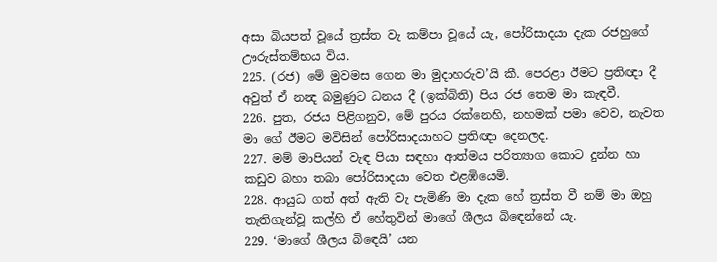අසා බියපත් වූයේ ත්‍රස්ත වැ කම්පා වූයේ යැ, පෝරිසාදයා දැක රජහුගේ ඌරුස්තම්භය විය.
225. (රජ) මේ මුවමස ගෙන මා මුදාහරුව’යි කී. පෙරළා ඊමට ප්‍රතිඥා දී අවුත් ඒ නන්‍ද බමුණුට ධනය දී (ඉක්බිති) පිය රජ තෙම මා කැඳවී.
226. පුත, රජය පිළිගනුව, මේ පුරය රක්නෙහි, නහමක් පමා වෙව, නැවත මා ගේ ඊමට මවිසින් පෝරිසාදයාහට ප්‍රතිඥා දෙනලද.
227. මම් මාපියන් වැඳ පියා සඳහා ආත්මය පරිත්‍යාග කොට දුන්න හා කඩුව බහා තබා පෝරිසාදයා වෙත එළඹියෙමි.
228. ආයුධ ගත් අත් ඇති වැ පැමිණි මා දැක හේ ත්‍රස්ත වී නම් මා ඔහු තැතිගැන්වූ කල්හි ඒ හේතුවින් මාගේ ශීලය බිඳෙන්නේ යැ.
229. ‘මාගේ ශීලය බිඳෙයි’ යන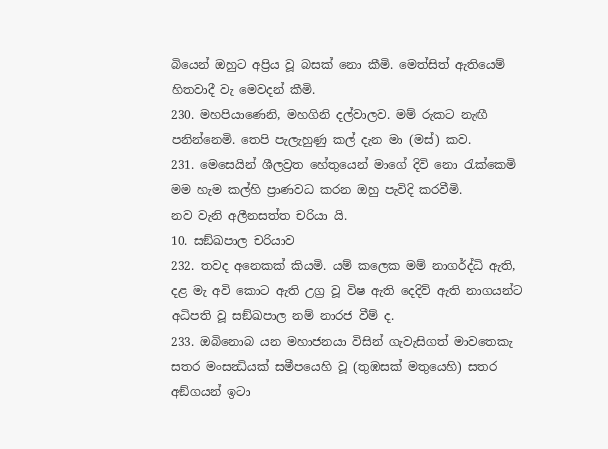බියෙන් ඔහුට අප්‍රිය වූ බසක් නො කීමි. මෙත්සිත් ඇතියෙම් හිතවාදී වැ මෙවදන් කීමි.
230. මහපියාණෙනි, මහගිනි දල්වාලව. මම් රුකට නැඟී පනින්නෙමි. තෙපි පැලැහුණු කල් දැන මා (මස්) කව.
231. මෙසෙයින් ශීලව්‍රත හේතුයෙන් මාගේ දිවි නො රැක්කෙමි මම හැම කල්හි ප්‍රාණවධ කරන ඔහු පැවිදි කරවීමි.
නව වැනි අලීනසත්ත චරියා යි.
10. සඞ්ඛපාල චරියාව
232. තවද අනෙකක් කියමි. යම් කලෙක මම් නාගර්ද්ධි ඇති, දළ මැ අවි කොට ඇති උග්‍ර වූ විෂ ඇති දෙදිව් ඇති නාගයන්ට අධිපති වූ සඞ්ඛපාල නම් නාරජ වීම් ද.
233. ඔබිනොබ යන මහාජනයා විසින් ගැවැසිගත් මාවතෙකැ සතර මංසන්‍ධියක් සමීපයෙහි වූ (තුඹසක් මතුයෙහි) සතර අඞ්ගයන් ඉටා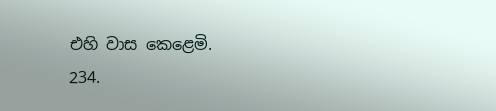එහි වාස කෙළෙමි.
234.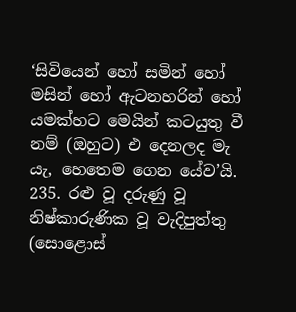‘සිවියෙන් හෝ සමින් හෝ මසින් හෝ ඇටනහරින් හෝ යමක්හට මෙයින් කටයුතු වී නම් (ඔහුට) එ දෙනලද මැ යැ, හෙතෙම ගෙන යේව’යි.
235. රළු වූ දරුණු වූ නිෂ්කාරුණික වූ වැදිපුත්තු (සොළොස්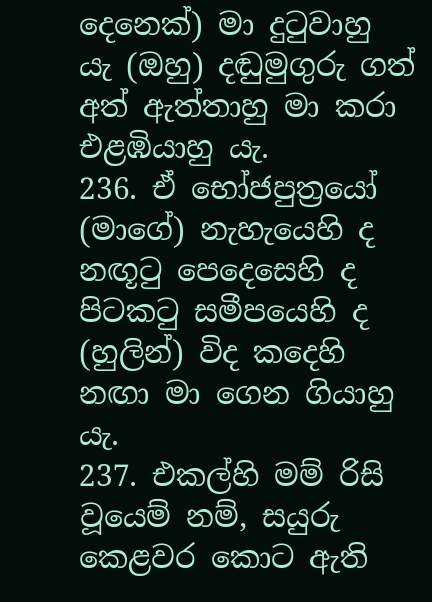දෙනෙක්) මා දුටුවාහු යැ (ඔහු) දඬුමුගුරු ගත් අත් ඇත්තාහු මා කරා එළඹියාහු යැ.
236. ඒ භෝජපුත්‍රයෝ (මාගේ) නැහැයෙහි ද නඟූටු පෙදෙසෙහි ද පිටකටු සමීපයෙහි ද (හුලින්) විද කදෙහි නඟා මා ගෙන ගියාහු යැ.
237. එකල්හි මම් රිසි වූයෙම් නම්, සයුරු කෙළවර කොට ඇති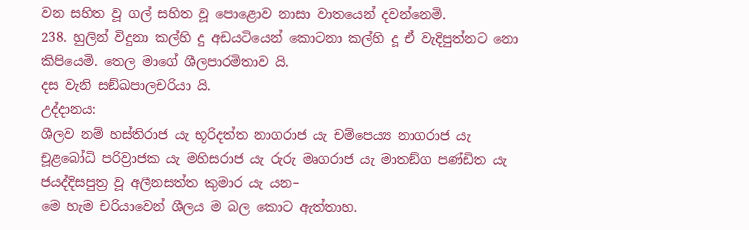වන සහිත වූ ගල් සහිත වූ පොළොව නාසා වාතයෙන් දවන්නෙමි.
238. හුලින් විදුනා කල්හි දු අඩයටියෙන් කොටනා කල්හි දූ ඒ වැදිපුත්නට නො කිපියෙමි. තෙල මාගේ ශීලපාරමිතාව යි.
දස වැනි සඞ්ඛපාලචරියා යි.
උද්දානය:
ශීලව නම් හස්තිරාජ යැ භූරිදත්ත නාගරාජ යැ චම්පෙය්‍ය නාගරාජ යැ චූළබෝධි පරිව්‍රාජක යැ මහිසරාජ යැ රුරු මෘගරාජ යැ මාතඞ්ග පණ්ඩිත යැ ජයද්දිසපුත්‍ර වූ අලීනසත්ත කුමාර යැ යන–
මෙ හැම චරියාවෙන් ශීලය ම බල කොට ඇත්තාහ.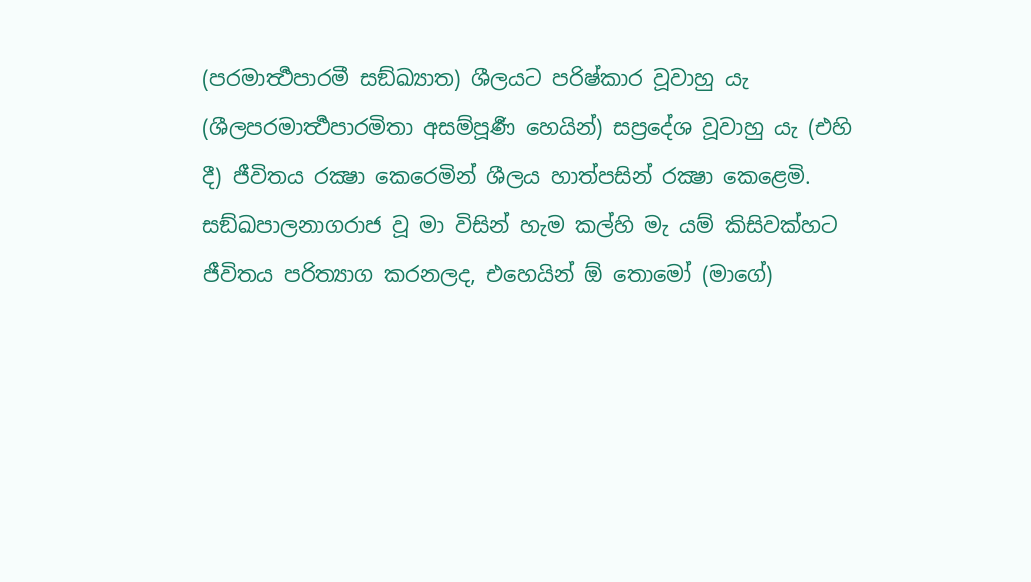(පරමාර්‍ත්‍ථපාරමී සඞ්ඛ්‍යාත) ශීලයට පරිෂ්කාර වූවාහු යැ (ශීලපරමාර්‍ත්‍ථපාරමිතා අසම්පූර්‍ණ හෙයින්) සප්‍රදේශ වූවාහු යැ (එහි දී) ජීවිතය රක්‍ෂා කෙරෙමින් ශීලය හාත්පසින් රක්‍ෂා කෙළෙමි.
සඞ්ඛපාලනාගරාජ වූ මා විසින් හැම කල්හි මැ යම් කිසිවක්හට ජීවිතය පරිත්‍යාග කරනලද, එහෙයින් ඕ තොමෝ (මාගේ)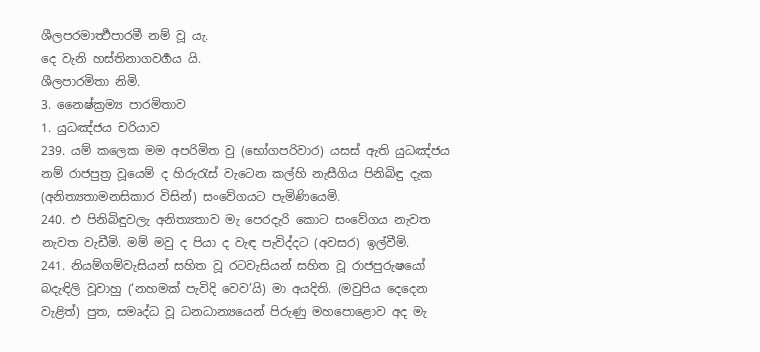ශීලපරමාර්‍ත්‍ථපාරමී නම් වූ යැ.
දෙ වැනි හස්තිනාගවර්‍ගය යි.
ශීලපාරමිතා නිමි.
3. නෛෂ්ක්‍රම්‍ය පාරමිතාව
1. යුධඤ්ජය චරියාව
239. යම් කලෙක මම අපරිමිත වු (භෝගපරිවාර) යසස් ඇති යුධඤ්ජය නම් රාජපුත්‍ර වූයෙම් ද හිරුරැස් වැටෙන කල්හි නැසීගිය පිනිබිඳු දැක (අනිත්‍යතාමනසිකාර විසින්) සංවේගයට පැමිණියෙමි.
240. එ පිනිබිඳුවලැ අනිත්‍යතාව මැ පෙරදැරි කොට සංවේගය නැවත නැවත වැඩීමි. මම් මවු ද පියා ද වැඳ පැවිද්දට (අවසර) ඉල්වීමි.
241. නියම්ගම්වැසියන් සහිත වූ රටවැසියන් සහිත වූ රාජපුරුෂයෝ බදැඳිලි වූවාහු (‘නහමක් පැවිදි වෙව’යි) මා අයදිති. (මවුපිය දෙදෙන වැළිත්) පුත, සමෘද්ධ වූ ධනධාන්‍යයෙන් පිරුණු මහපොළොව අද මැ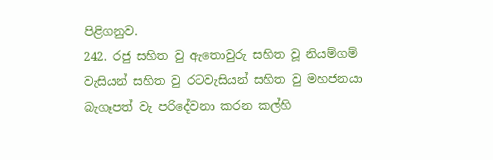පිළිගනුව.
242. රජු සහිත වු ඇතොවුරු සහිත වූ නියම්ගම් වැසියන් සහිත වු රටවැසියන් සහිත වු මහජනයා බැගෑපත් වැ පරිදේවනා කරන කල්හි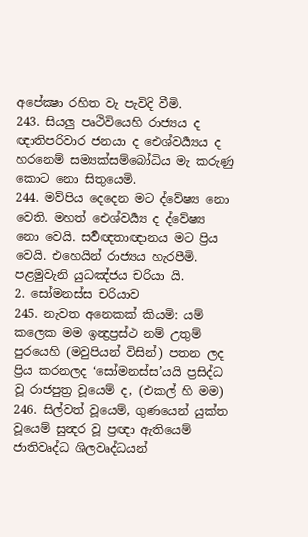අපේක්‍ෂා රහිත වැ පැවිදි වීමි.
243. සියලු පෘථිවියෙහි රාජ්‍යය ද ඥාතිපරිවාර ජනයා ද ඓශ්වර්‍ය්‍යය ද හරනෙම් සම්‍යක්සම්බෝධිය මැ කරුණු කොට නො සිතුයෙමි.
244. මව්පිය දෙදෙන මට ද්වේෂ්‍ය නො වෙති. මහත් ඓශ්වර්‍ය්‍ය ද ද්වේෂ්‍ය නො වෙයි. සර්‍වඥතාඥානය මට ප්‍රිය වෙයි. එහෙයින් රාජ්‍යය හැරපීමි.
පළමුවැනි යුධඤ්ජය චරියා යි.
2. සෝමනස්ස චරියාව
245. නැවත අනෙකක් කියමි: යම් කලෙක මම ඉන්‍ද්‍රප්‍රස්ථ නම් උතුම් පුරයෙහි (මවුපියන් විසින්) පතන ලද ප්‍රිය කරනලද ‘සෝමනස්ස’යයි ප්‍රසිද්ධ වූ රාජපුත්‍ර වූයෙම් ද, (එකල් හි මම)
246. සිල්වත් වූයෙම්, ගුණයෙන් යුක්ත වූයෙම් සුන්‍දර වූ ප්‍රඥා ඇතියෙම් ජාතිවෘද්ධ ශිලවෘද්ධයන්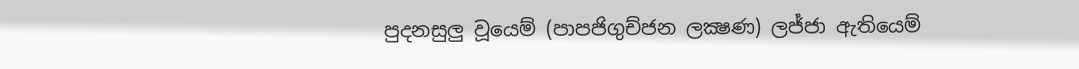පුදනසුලු වූයෙම් (පාපජිගුච්ජන ලක්‍ෂණ) ලජ්ජා ඇතියෙම්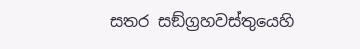සතර සඞ්ග්‍රහවස්තුයෙහි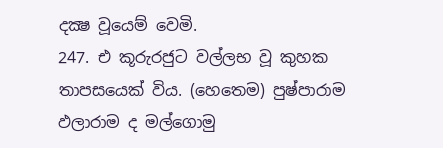දක්‍ෂ වූයෙම් වෙමි.
247. එ කූරුරජුට වල්ලභ වූ කුහක තාපසයෙක් විය. (හෙතෙම) පුෂ්පාරාම ඵලාරාම ද මල්ගොමු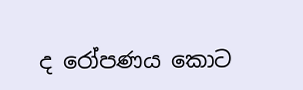ද රෝපණය කොට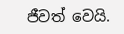ජීවත් වෙයි.